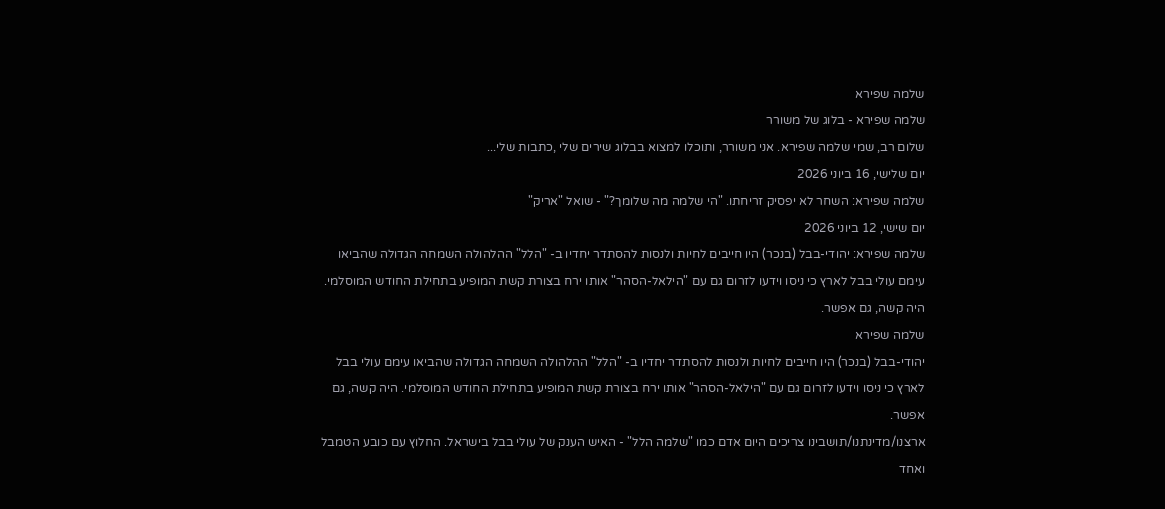שלמה שפירא
שלמה שפירא - בלוג של משורר
שלום רב, שמי שלמה שפירא. אני משורר, ותוכלו למצוא בבלוג שירים שלי ,כתבות שלי...
יום שלישי, 16 ביוני 2026
שלמה שפירא: השחר לא יפסיק זריחתו. "הי שלמה מה שלומך?" - שואל "אריק"
יום שישי, 12 ביוני 2026
שלמה שפירא: יהודי-בבל (בנכר) היו חייבים לחיות ולנסות להסתדר יחדיו ב- "הלל" ההלהולה השמחה הגדולה שהביאו עימם עולי בבל לארץ כי ניסו וידעו לזרום גם עם "הילאל-הסהר" אותו ירח בצורת קשת המופיע בתחילת החודש המוסלמי. היה קשה, גם אפשר.
שלמה שפירא
יהודי-בבל (בנכר) היו חייבים לחיות ולנסות להסתדר יחדיו ב- "הלל" ההלהולה השמחה הגדולה שהביאו עימם עולי בבל לארץ כי ניסו וידעו לזרום גם עם "הילאל-הסהר" אותו ירח בצורת קשת המופיע בתחילת החודש המוסלמי. היה קשה, גם אפשר.
ארצנו/מדינתנו/תושבינו צריכים היום אדם כמו "שלמה הלל" - האיש הענק של עולי בבל בישראל. החלוץ עם כובע הטמבל ואחד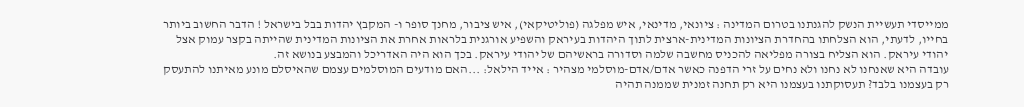ממייסדי תעשיית הנשק להגנתנו בטרום המדינה : ציונאי, מדינאי, איש מפלגה (פוליטיקאי), איש ציבור, מחנך סופר ו- המקבץ יהדות בבל בישראל ! הדבר החשוב ביותר בחייו, לדעתי, הוא הצלחתו בהחדרת הציונות המדינית-ארצית לתוך היהדות בעיראק והשפיע אורגנית בלראות אחרת את הציונות המדינית שהייתה בקצר עמוק אצל יהודי עיראק. הוא הצליח בצורה מפליאה להכניס מחשבה שלמה וסדורה בראשיהם של יהודי עיראק. בכך הוא היה האדריכל והמבצע בנושא זה.
עובדה היא שאנחנו לא נחנו ולא נחים על זרי הדפנה כאשר אדם/אדם-מוסלמי מצהיר : אייד הילאל: ...האם מודעים המוסלמים עצמם שהאיסלם מונע מאיתנו להתעסק רק בעצמנו בלבד? תעסוקתנו בעצמנו היא רק תחנה זמנית שממנה תהיה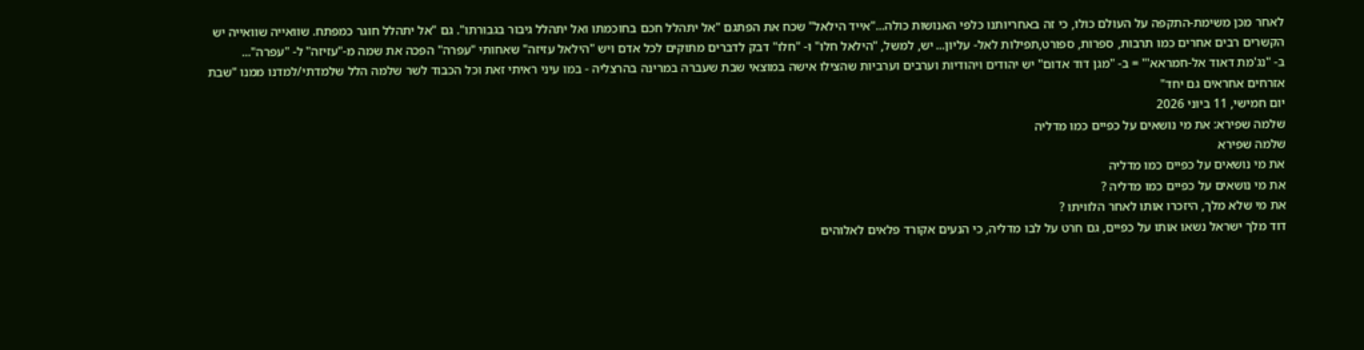לאחר מכן משימת-התקפה על העולם כולו, כי זה באחריותנו כלפי האנושות כולה..."אייד הילאל" שכח את הפתגם "אל יתהלל חכם בחוכמתו ואל יתהלל גיבור בגבורתו". גם "אל יתהלל חוגר כמפתח. שוואייה שוואייה יש הקשרים רבים אחרים כמו תרבות, ספרות, ספורט,תפילות לאל- עליון... יש, למשל, "הילאל חלו" ו- "חלו" דבק לדברים מתוקים לכל אדם ויש "הילאל עזיזה" שאחותי "עפרה" הפכה את שמה מ-"עזיזה" ל- "עפרה"...
ב- "נג'מת דאוד אל-חמראא'" = ב- "מגן דוד אדום" יש יהודים ויהודיות וערבים וערביות שהצילו אישה במוצאי שבת שעברה במרינה בהרצליה - במו עיני ראיתי זאת וכל הכבוד לשר שלמה הלל שלמדתי/למדנו ממנו "שבת אזרחים אחראים גם יחד"
יום חמישי, 11 ביוני 2026
שלמה שפירא: את מי נושאים על כפיים כמו מדליה
שלמה שפירא
את מי נושאים על כפיים כמו מדליה
את מי נושאים על כפיים כמו מדליה ?
את מי שלא מלך, היזכרו אותו לאחר הלוויתו ?
דוד מלך ישראל נשאו אותו על כפיים, גם חרט על לבו מדליה, כי הנעים אקורד פלאים לאלוהים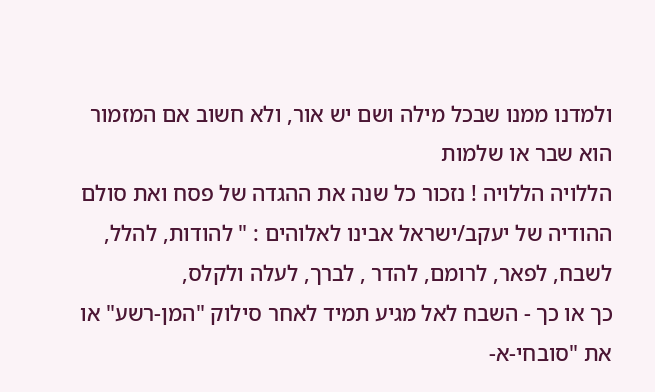ולמדנו ממנו שבכל מילה ושם יש אור, ולא חשוב אם המזמור הוא שבר או שלמות
הללויה הללויה ! נזכור כל שנה את ההגדה של פסח ואת סולם ההודיה של יעקב/ישראל אבינו לאלוהים : " להודות, להלל, לשבח, לפאר, לרומם, להדר , לברך, לעלה ולקלס,
כך או כך - השבח לאל מגיע תמיד לאחר סילוק "המן-רשע" או את "סובחי-א-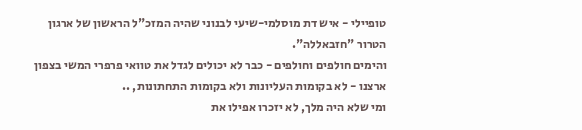טופיילי - איש דת מוסלמי-שיעי לבנוני שהיה המזכ"ל הראשון של ארגון הטרור "חזבאללה".
והימים חולפים וחולפים - כבר לא יכולים לגדל את טוואי פרפרי המשי בצפון ארצנו - לא בקומות העליונות ולא בקומות התחתונות, ..
ומי שלא היה מלך, לא יזכרו אפילו את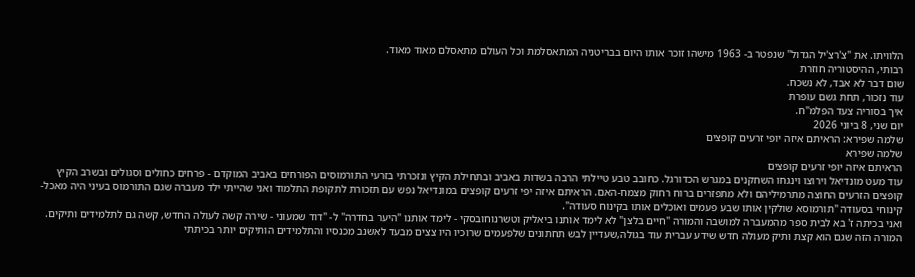הלוויתו. את "צ'רצ'יל הגדול" שנפטר ב- 1963 מישהו זוכר אותו היום בבריטניה המתאסלמת וכל העולם מתאסלם מאוד מאוד.
רבותי, ההיסטוריה חוזרת
שום דבר לא אבד, לא נשכח.
עוד נזכור, תחת גשם עופרת
איך בסוריה צעד הפלמ"ח.
יום שני, 8 ביוני 2026
שלמה שפירא: הראיתם איזה יופי זרעים קופצים
שלמה שפירא
הראיתם איזה יופי זרעים קופצים
עוד מעט מונדיאל וירוצו וינגחו השחקנים במגרש הכדורגל. כחובב טבע טיילתי הרבה בשדות באביב ובתחילת הקיץ ונזכרתי בזרעי התורמוסים הפורחים באביב המוקדם - פרחים כחולים וסגולים ובשרב הקיץ קופצים הזרעים החוצה מתרמיליהם ולא מתפזרים ברוח רחוק מצמח-האם. הראיתם איזה יפי זרעים קופצים במונדיאל נפש עם תזכורת לתקופת התלמוד ואני שהייתי ילד מעברה שגם התורמוס בעיני היה מאכל-קינוחי בסעודה "תורמוסא שולקין אותו שבע פעמים ואוכלים אותו בקינוח סעודה".
ואני בכיתה ז' בא לבית ספר מהמעברה למושבה והמורה "חיים בלצן" לא לימד אותנו ביאליק וטשרנוחובסקי - לימד אותנו "היער בחדרה" ל- "דוד שמעוני - שירה קשה לעולה החדש, קשה גם לתלמידים ותיקים. המורה הזה שגם הוא קצת ותיק מעולה חדש שידע עברית עוד בגולה,שעדיין לבש תחתונים שלפעמים שרוכיו היו צצים מבעד לאשנב מכנסיו והתלמידים הותיקים יותר בכיתתי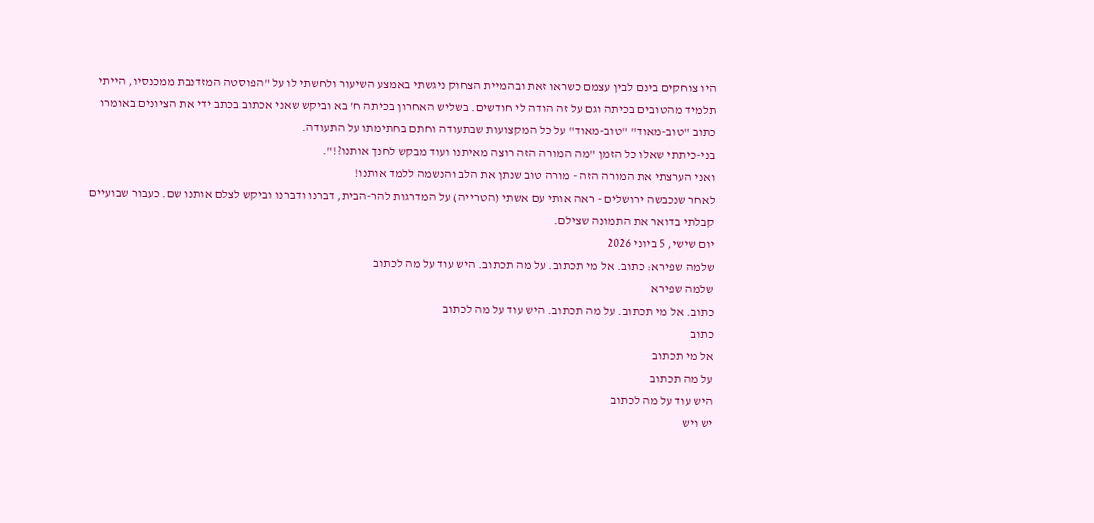היו צוחקים בינם לבין עצמם כשראו זאת ובהמיית הצחוק ניגשתי באמצע השיעור ולחשתי לו על "הפוסטה המזדנבת ממכנסיו, הייתי תלמיד מהטובים בכיתה וגם על זה הודה לי חודשים. בשליש האחרון בכיתה ח' בא וביקש שאני אכתוב בכתב ידי את הציונים באומרו כתוב "טוב-מאוד" "טוב-מאוד" על כל המקצועות שבתעודה וחתם בחתימתו על התעודה.
בני-כיתתי שאלו כל הזמן "מה המורה הזה רוצה מאיתנו ועוד מבקש לחנך אותנו?!".
ואני הערצתי את המורה הזה - מורה טוב שנתן את הלב והנשמה ללמד אותנו!
לאחר שנכבשה ירושלים - ראה אותי עם אשתי (הטרייה) על המדרגות להר-הבית, דברנו ודברנו וביקש לצלם אותנו שם. כעבור שבועיים קבלתי בדואר את התמונה שצילם.
יום שישי, 5 ביוני 2026
שלמה שפירא: כתוב. אל מי תכתוב. על מה תכתוב. היש עוד על מה לכתוב
שלמה שפירא
כתוב. אל מי תכתוב. על מה תכתוב. היש עוד על מה לכתוב
כתוב
אל מי תכתוב
על מה תכתוב
היש עוד על מה לכתוב
יש ויש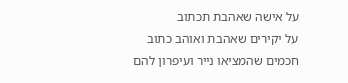על אישה שאהבת תכתוב
על יקירים שאהבת ואוהב כתוב
חכמים שהמציאו נייר ועיפרון להם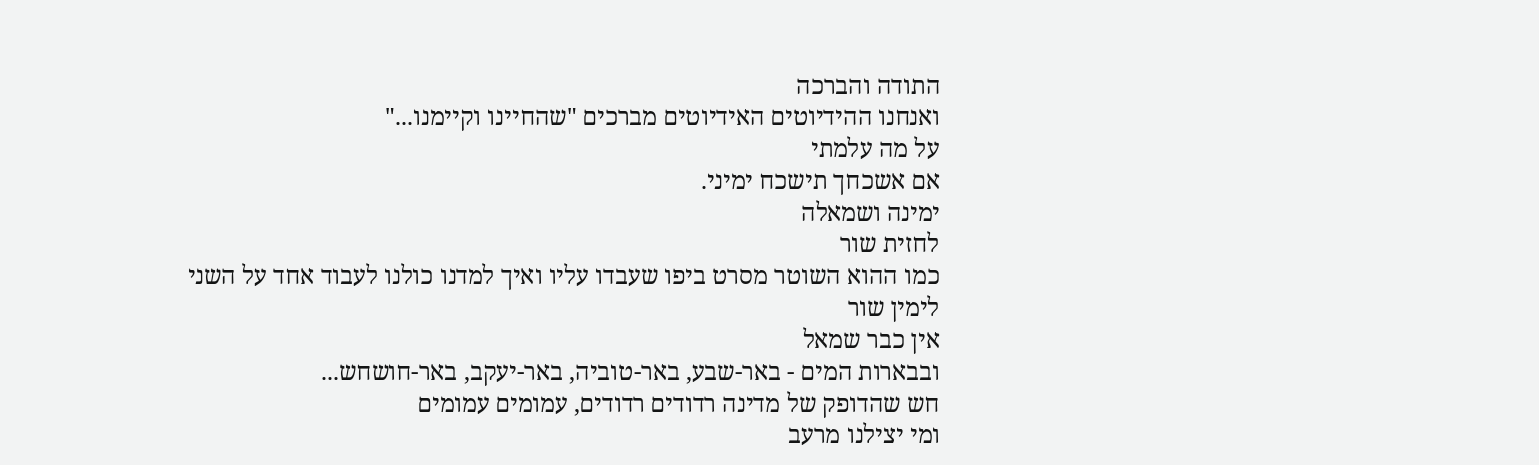התודה והברכה
ואנחנו ההידיוטים האידיוטים מברכים "שהחיינו וקיימנו..."
על מה עלמתי
אם אשכחך תישכח ימיני.
ימינה ושמאלה
לחזית שור
כמו ההוא השוטר מסרט ביפו שעבדו עליו ואיך למדנו כולנו לעבוד אחד על השני
לימין שור
אין כבר שמאל
ובבארות המים - באר-שבע, באר-טוביה, באר-יעקב, באר-חושחש...
חש שהדופק של מדינה רדודים רדודים, עמומים עמומים
ומי יצילנו מרעב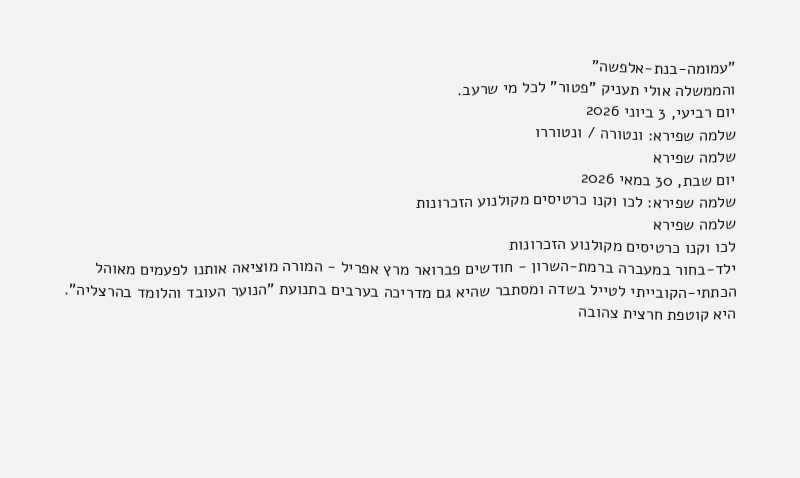"עמומה-בנת-אלפשה"
והממשלה אולי תעניק "פטור" לכל מי שרעב.
יום רביעי, 3 ביוני 2026
שלמה שפירא: ונטורה / ונטוררו
שלמה שפירא
יום שבת, 30 במאי 2026
שלמה שפירא: לכו וקנו כרטיסים מקולנוע הזכרונות
שלמה שפירא
לכו וקנו כרטיסים מקולנוע הזכרונות
ילד-בחור במעברה ברמת-השרון - חודשים פברואר מרץ אפריל - המורה מוציאה אותנו לפעמים מאוהל הכתתי-הקובייתי לטייל בשדה ומסתבר שהיא גם מדריכה בערבים בתנועת "הנוער העובד והלומד בהרצליה". היא קוטפת חרצית צהובה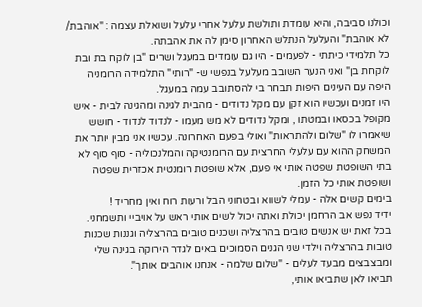וכולנו סביבה, והיא עומדת ותולשת עלעל אחרי עלעל ושואלת עצמה : "אוהבת/ לא אוהבת" והעלעל הנתלש האחרון סימן לה את אהבתה.
כל תלמידי כיתתי - לפעמים - היו גם עומדים במעגל ושרים "בן לוקח בת ובת לוקחת בן" ואני הנער השובב מעלעל בנפשי ש- "רותי" התלמידה הרומניה היפה עם העינים היפות תבחר בי להסתובב עמה במעגל.
היו זמנים ועכשיו הוא זקן עם מקל נדודים - מהבית לגינה ומהגינה לבית - איש מקופל בכסאו ובמטתו , ומקל נדודים לא מש מעמו - לנדוד לנדוד - חושש שיאמרו לו "שלום ולהתראות" ואולי בפעם האחרונה. עכשיו אני מבין יותר את המשחק ההוא עם עלעלי החרצית עם הרומנטיקה והמלנכוליה - סוף סוף לא בתי השופטת שפטה אותי אי פעם, אלא שופטת רומנטית אכזרית שפטה ושופטת אותי כל הזמן.
בימים קשים אלה - עמלי לשווא ובטחוני הבל ורעות רוח ואין מחריד !
ידיד נפש אב הרחמן יכולת ואתה יכול לשים אותי ראש על אויביי ותשמחני.
בכל זאת יש אנשים טובים בהרצליה ושכנים טובים בהרצליה וגננות שכנות טובות בהרצליה וילדי שני הגנים הסמוכים באים לגדר הירוקה בגינה שלי ומבצבצים מבעד לעלים - "שלום שלמה - אנחנו אוהבים אותך".
תביאו לאן שתביאו אותי,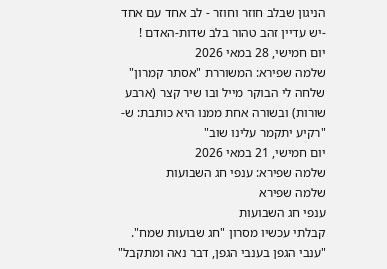הניגון שבלב חוזר וחוזר - לב אחד עם אחד -יש עדיין זהב טהור בלב שדות-האדם !
יום חמישי, 28 במאי 2026
שלמה שפירא: המשוררת "אסתר קמרון" שלחה לי הבוקר מייל ובו שיר קצר (ארבע שורות) ובשורה אחת ממנו היא כותבת: ש- "רקיע יתקמר עלינו שוב"
יום חמישי, 21 במאי 2026
שלמה שפירא: ענפי חג השבועות
שלמה שפירא
ענפי חג השבועות
קבלתי עכשיו מסרון "חג שבועות שמח".
"ענבי הגפן בענבי הגפן, דבר נאה ומתקבל"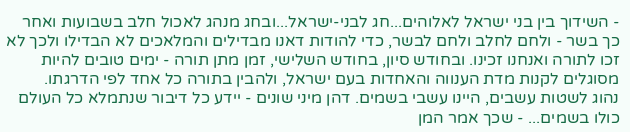- השידוך בין בני ישראל לאלוהים...חג לבני-ישראל...ובחג מנהג לאכול חלב בשבועות ואחר כך בשר - ולחם לחלב ולחם לבשר, כדי להודות דאנו מבדילים והמלאכים לא הבדילו ולכך לא זכו לתורה ואנחנו זכינו. ובחודש סיון, בחודש השלישי, זמן מתן תורה - ימים טובים להיות מסוגלים לקנות מדת הענווה והאחדות בעם ישראל, ולהבין בתורה כל אחד לפי הדרגתו.
נהוג לשטות עשבים, היינו עשבי בשמים. דהן מיני שונים - יידע כל דיבור שנתמלא כל העולם כולו בשמים... - שכך אמר המן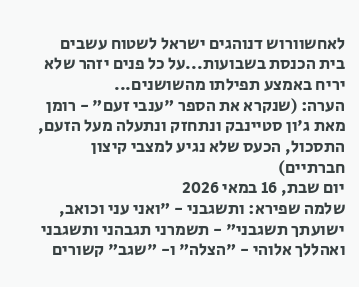לאחשוורוש דנוהגים ישראל לשטוח עשבים בית הכנסת בשבועות...על כל פנים יזהר שלא יריח באמצע תפילתו מהשושנים...
הערה: (שנקרא את הספר "ענבי זעם" - רומן מאת ג'ון סטיינבק ונתחזק ונתעלה מעל הזעם, התסכול, הכעס שלא נגיע למצבי קיצון חברתיים)
יום שבת, 16 במאי 2026
שלמה שפירא: ותשגבני - "ואני עני וכואב, ישועתך תשגבני" - תשמרני תגבהני ותשגבני ואהללך אלוהי - "הצלה" ו- "שגב" קשורים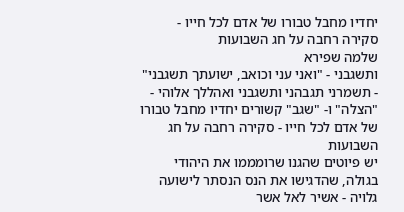יחדיו מחבל טבורו של אדם לכל חייו - סקירה רחבה על חג השבועות
שלמה שפירא
ותשגבני - "ואני עני וכואב, ישועתך תשגבני" - תשמרני תגבהני ותשגבני ואהללך אלוהי - "הצלה" ו- "שגב" קשורים יחדיו מחבל טבורו של אדם לכל חייו - סקירה רחבה על חג השבועות
יש פיוטים שהגנו שרומממו את היהודי בגולה, שהדגישו את הנס הנסתר לישועה גלויה - אשיר לאל אשר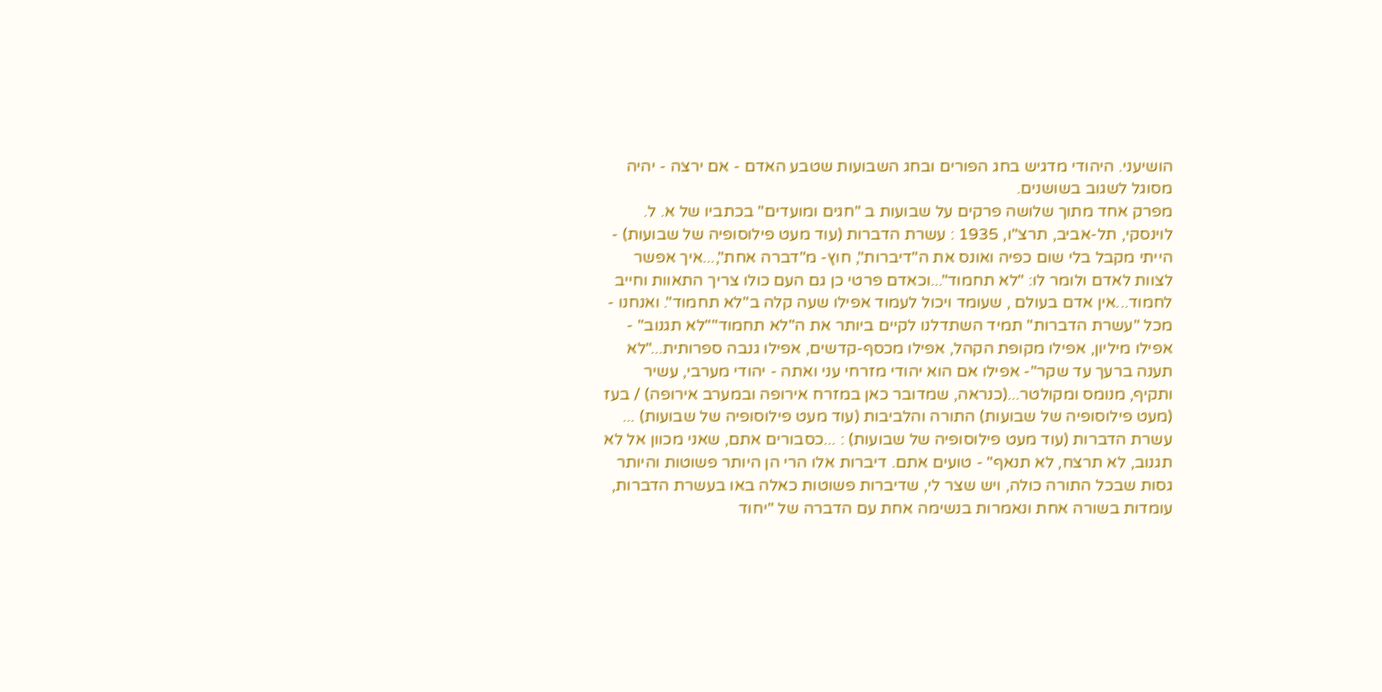הושיעני. היהודי מדגיש בחג הפורים ובחג השבועות שטבע האדם - אם ירצה - יהיה מסוגל לשגוב בשושנים.
מפרק אחד מתוך שלושה פרקים על שבועות ב "חגים ומועדים" בכתביו של א. ל. לוינסקי, תל-אביב, תרצ"ו, 1935 : עשרת הדברות (עוד מעט פילוסופיה של שבועות) - הייתי מקבל בלי שום כפיה ואונס את ה"דיברות", חוץ- מ"דברה אחת",...איך אפשר לצוות לאדם ולומר לו: "לא תחמוד"...וכאדם פרטי כן גם העם כולו צריך התאוות וחייב לחמוד...אין אדם בעולם , שעומד ויכול לעמוד אפילו שעה קלה ב"לא תחמוד". ואנחנו - מכל "עשרת הדברות" תמיד השתדלנו לקיים ביותר את ה"לא תחמוד""לא תגנוב" - אפילו מיליון, אפילו מקופת הקהל, אפילו מכסף-קדשים, אפילו גנבה ספרותית..."לא תענה ברעך עד שקר"- אפילו אם הוא יהודי מזרחי עני ואתה - יהודי מערבי, עשיר ותקיף, מנומס ומקולטר...(כנראה, שמדובר כאן במזרח אירופה ובמערב אירופה) / בעז (מעט פילוסופיה של שבועות) התורה והלביבות (עוד מעט פילוסופיה של שבועות) ... עשרת הדברות (עוד מעט פילוסופיה של שבועות) : ...כסבורים אתם, שאני מכוון אל לא תגנוב, לא תרצח, לא תנאף" - טועים אתם. דיברות אלו הרי הן היותר פשוטות והיותר גסות שבכל התורה כולה, ויש שצר לי, שדיברות פשוטות כאלה באו בעשרת הדברות, עומדות בשורה אחת ונאמרות בנשימה אחת עם הדברה של "יחוד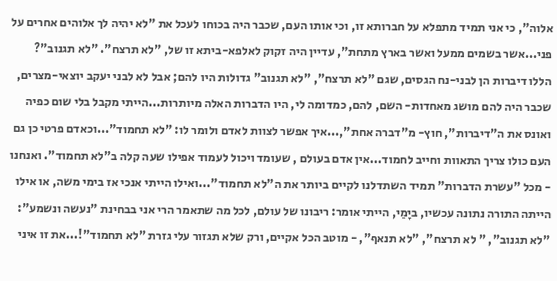אלוה", כי אני תמיד מתפלא על חברותא זו, וכי אותו העם, שכבר היה בכוחו לעכל את "לא יהיה לך אלוהים אחרים על פני...אשר בשמים ממעל ואשר בארץ מתחת", עדיין היה זקוק לאלפא-ביתא זו של, "לא תרצח". "לא תגנוב"? הללו דיברות הן לבני-נח הגסים, שגם "לא תרצח", "לא תגנוב" גדולות היו להם; אבל לא לבני יעקב יוצאי-מצרים, שכבר היה להם מושג מאחדות- השם, להם, כמדומה לי, היו הדברות האלה מיותרות...הייתי מקבל בלי שום כפיה ואונס את ה"דיברות", חוץ- מ"דברה אחת",...איך אפשר לצוות לאדם ולומר לו: "לא תחמוד"...וכאדם פרטי כן גם העם כולו צריך התאוות וחייב לחמוד...אין אדם בעולם , שעומד ויכול לעמוד אפילו שעה קלה ב"לא תחמוד". ואנחנו - מכל "עשרת הדברות" תמיד השתדלנו לקיים ביותר את ה"לא תחמוד"...ואילו הייתי אנכי אז בימי משה, או אילו הייתה התורה נתונה עכשיו, ביָמַי, הייתי אומר: ריבונו של עולם, לכל מה שתאמר הרי אני בבחינת "נעשה ונשמע": "לא תגנוב", " לא תרצח", "לא תנאף", - מוטב הכל אקיים, ורק שלא תגזור עלי גזרת "לא תחמוד"!...את זו איני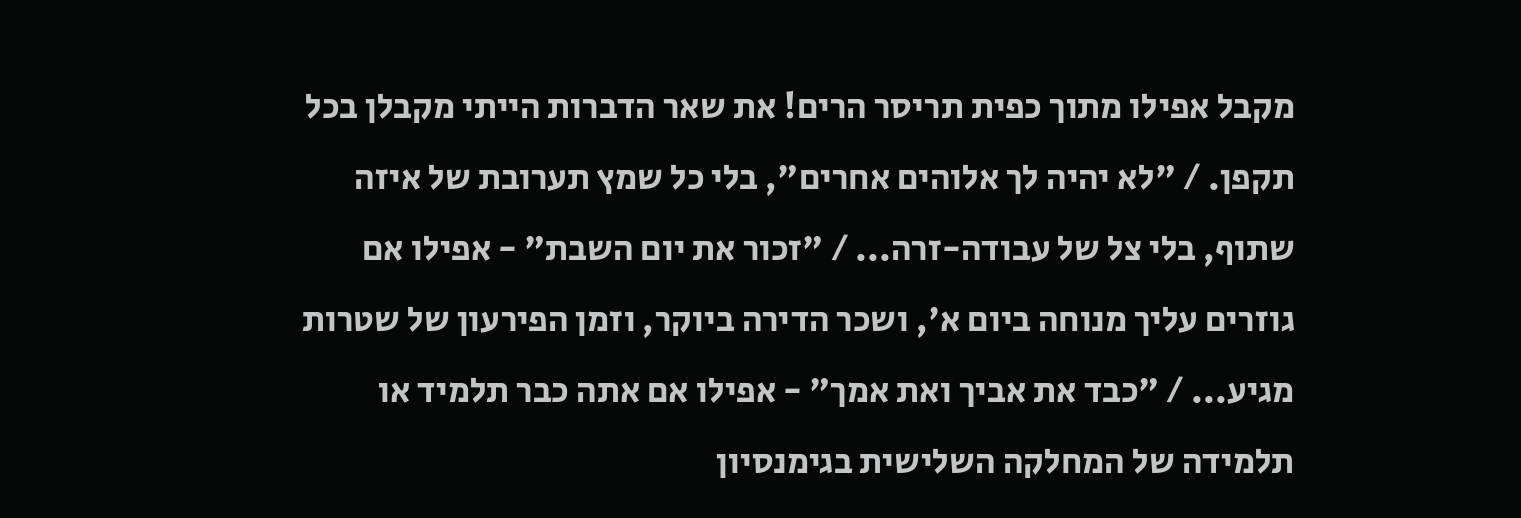מקבל אפילו מתוך כפית תריסר הרים! את שאר הדברות הייתי מקבלן בכל תקפן. / "לא יהיה לך אלוהים אחרים", בלי כל שמץ תערובת של איזה שתוף, בלי צל של עבודה-זרה... / "זכור את יום השבת" - אפילו אם גוזרים עליך מנוחה ביום א', ושכר הדירה ביוקר, וזמן הפירעון של שטרות מגיע... / "כבד את אביך ואת אמך" - אפילו אם אתה כבר תלמיד או תלמידה של המחלקה השלישית בגימנסיון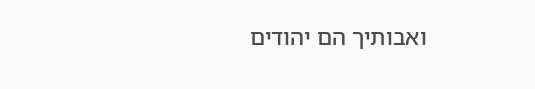ואבותיך הם יהודים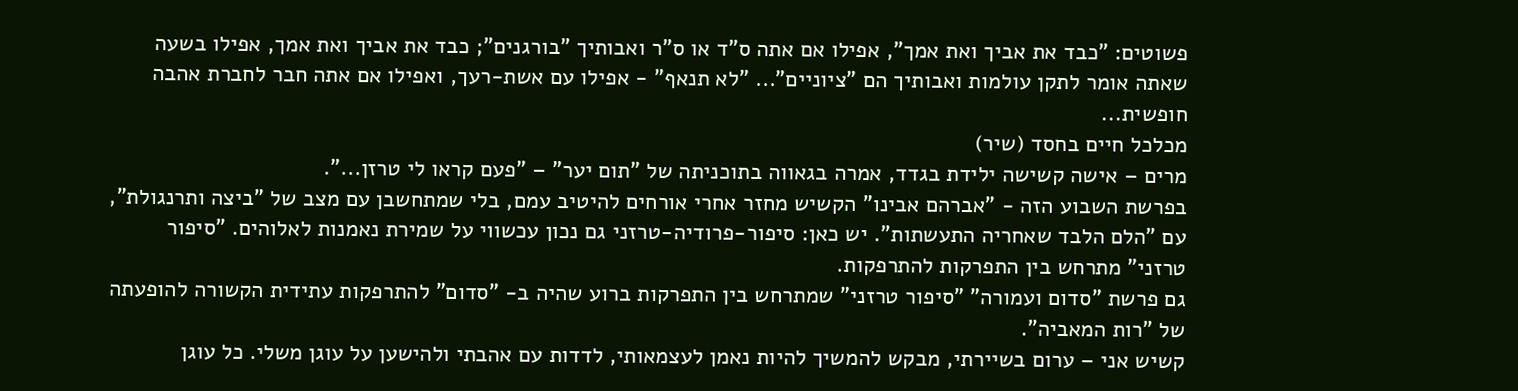פשוטים: "כבד את אביך ואת אמך", אפילו אם אתה ס"ד או ס"ר ואבותיך "בורגנים"; כבד את אביך ואת אמך, אפילו בשעה שאתה אומר לתקן עולמות ואבותיך הם "ציוניים"... "לא תנאף" - אפילו עם אשת-רעך, ואפילו אם אתה חבר לחברת אהבה חופשית...
מכלכל חיים בחסד (שיר)
מרים – אישה קשישה ילידת בגדד, אמרה בגאווה בתוכניתה של "תום יער" – "פעם קראו לי טרזן...".
בפרשת השבוע הזה - "אברהם אבינו" הקשיש מחזר אחרי אורחים להיטיב עמם, בלי שמתחשבן עם מצב של "ביצה ותרנגולת", עם "הלם הלבד שאחריה התעשתות". יש כאן: סיפור-פרודיה-טרזני גם נכון עכשווי על שמירת נאמנות לאלוהים. "סיפור טרזני" מתרחש בין התפרקות להתרפקות.
גם פרשת "סדום ועמורה" "סיפור טרזני" שמתרחש בין התפרקות ברוע שהיה ב- "סדום" להתרפקות עתידית הקשורה להופעתה של "רות המאביה".
קשיש אני – ערום בשיירתי, מבקש להמשיך להיות נאמן לעצמאותי, לדדות עם אהבתי ולהישען על עוגן משלי. כל עוגן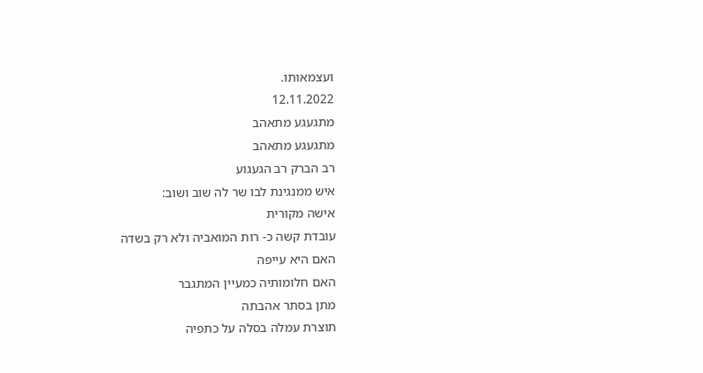ועצמאותו.
12.11.2022
מתגעגע מתאהב
מתגעגע מתאהב
רב הברק רב הגעגוע
איש ממנגינת לבו שר לה שוב ושוב:
אישה מקורית
עובדת קשה כ- רות המואביה ולא רק בשדה
האם היא עייפה
האם חלומותיה כמעיין המתגבר
מתן בסתר אהבתה
תוצרת עמלה בסלה על כתפיה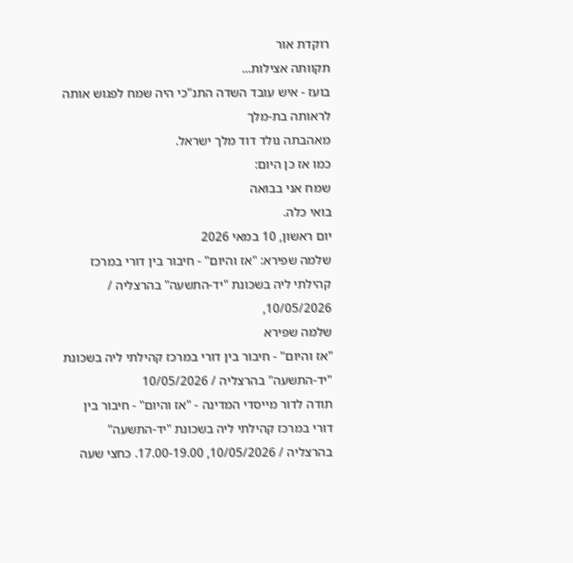רוקדת אור
תקוותה אצילות...
בועז - איש עובד השדה התנ"כי היה שמח לפגוש אותה
לראותה בת-מלך
מאהבתה נולד דוד מלך ישראל.
כמו אז כן היום:
שמח אני בבואה
בואי כלה.
יום ראשון, 10 במאי 2026
שלמה שפירא: "אז והיום" - חיבור בין דורי במרכז קהילתי ליה בשכונת "יד-התשעה" בהרצליה / 10/05/2026,
שלמה שפירא
"אז והיום" - חיבור בין דורי במרכז קהילתי ליה בשכונת "יד-התשעה" בהרצליה / 10/05/2026
תודה לדור מייסדי המדינה - "אז והיום" - חיבור בין דורי במרכז קהילתי ליה בשכונת "יד-התשעה" בהרצליה / 10/05/2026, 17.00-19.00. כחצי שעה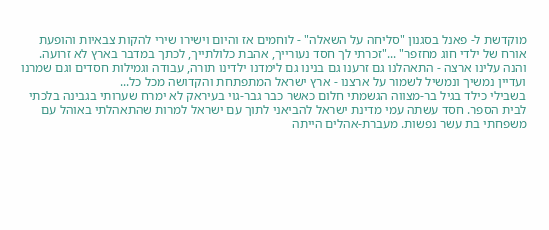מוקדשת ל- פאנל בסגנון "סליחה על השאלה" - לוחמים אז והיום וישירו שירי להקות צבאיות והופעת אורח של ילדי חוג מחזפר" ..."זכרתי לך חסד נעורייך, אהבת כלולתייך, לכתך במדבר בארץ לא זרועה. והנה עלינו ארצה - התאהלנו גם זרענו גם בנינו גם לימדנו ילדינו תורה, עבודה וגמילות חסדים וגם שמרנו ועדיין נמשיך ונמשיל לשמור על ארצנו - ארץ ישראל המתפתחת והקדושה מכל כל...
בשבילי כילד בגיל בר-מצווה הגשמתי חלום כאשר כבר גבר-גוי בעיראק לא ימרח שערותי בגבינה בלכתי לבית הספר. חסד עשתה עמי מדינת ישראל להביאני לתוך עם ישראל למרות שהתאהלתי באוהל עם משפחתי בת עשר נפשות. מעברת-אהלים הייתה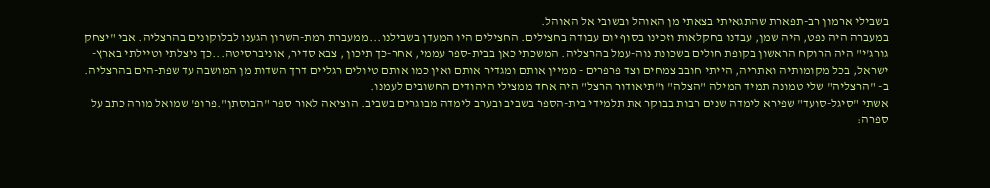בשבילי ארמון רב-תפארת שהתגאיתי בצאתי מן האוהל ובשובי אל האוהל.
במעברה היה נפט, היה שמן, עבדנו בחקלאות וזכינו בסוף יום עבודה בחצילים. החצילים היו המעדן בשבילנו...ממעברת רמת-השרון הגענו לבלוקונים בהרצליה. אבי "יצחק גורג'י" היה הרוקח הראשון בקופת חולים בשכונת נוה-עמל בהרצליה. המשכתי כאן בבית-ספר עממי, אחר-כך תיכון , צבא סדיר, אוניברסיטה...כך ניצלתי וטיילתי בארץ-ישראל, בכל מקומותיה ואתריה, הייתי חובב צמחים וצד פרפרים - ממיין אותם ומגדיר אותם ואין כמו אותם טיולים רגליים דרך השדות מן המושבה עד שפת-הים בהרצליה. ב- "הרצליה" שלי טמונה תמיד המילה "הצלה" ו"תיאודור הרצל" היה אחד ממצילי היהודים החשובים לעמנו.
אשתי "סיגל-סועד" שפירא לימדה שנים רבות בבוקר את תלמידי בית-הספר בשביב ובערב לימדה מבוגרים בשביב. הוציאה לאור ספר "הבוסתן".פרופ' שמואל מורה כתב על ספרה: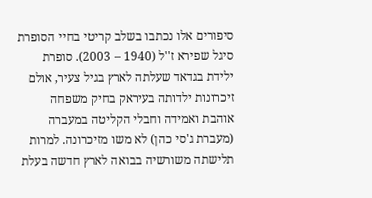סיפורים אלו נכתבו בשלב קריטי בחיי הסופרת סיגל שפירא ז''ל (1940 – 2003). סופרת ילידת בגדאד שעלתה לארץ בגיל צעיר, אולם זיכרונות ילדותה בעיראק בחיק משפחה אוהבת ואמידה וחבלי הקליטה במעברה (מעברת ג'סי כהן) לא משו מזיכרונה. למרות תלישתה משורשיה בבואה לארץ חדשה בעלת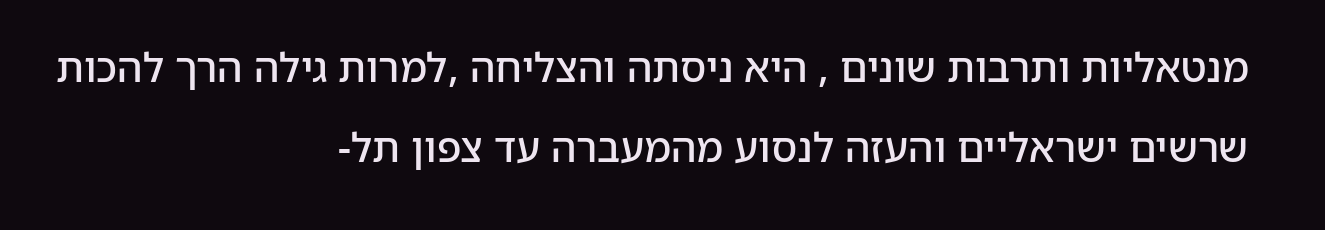מנטאליות ותרבות שונים , היא ניסתה והצליחה ,למרות גילה הרך להכות שרשים ישראליים והעזה לנסוע מהמעברה עד צפון תל-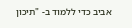אביב כדי ללמוד ב- "תיכון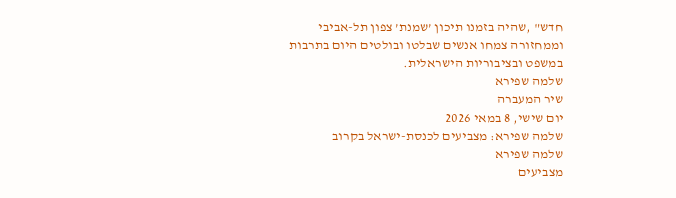חדש" ,שהיה בזמנו תיכון ’שמנת’ צפון תל-אביבי וממחזורה צמחו אנשים שבלטו ובולטים היום בתרבות במשפט ובציבוריות הישראלית.
שלמה שפירא
שיר המעברה
יום שישי, 8 במאי 2026
שלמה שפירא: מצביעים לכנסת-ישראל בקרוב
שלמה שפירא
מצביעים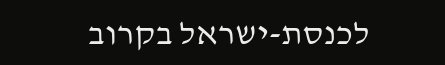לכנסת-ישראל בקרוב